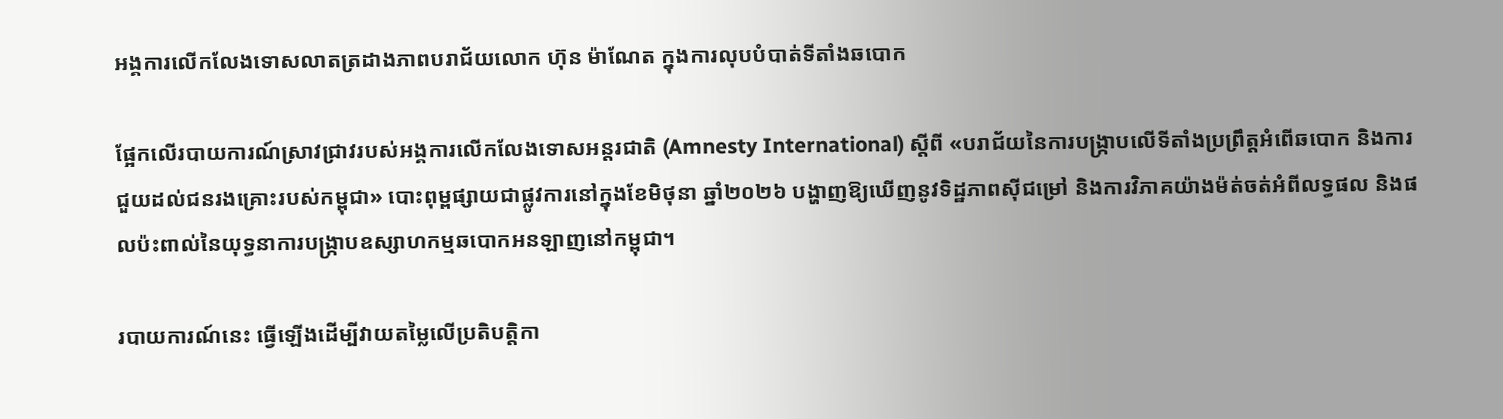អង្គការលើកលែងទោសលាតត្រដាងភាពបរាជ័យលោក ហ៊ុន ម៉ាណែត ក្នុងការលុបបំបាត់ទីតាំងឆបោក

ផ្អែកលើរបាយការណ៍ស្រាវជ្រាវរបស់អង្គការលើកលែងទោសអន្តរជាតិ (Amnesty International) ស្តីពី «បរាជ័យនៃការបង្រ្កាបលើទីតាំងប្រព្រឹត្តអំពើឆបោក និងការជួយដល់ជនរងគ្រោះរបស់កម្ពុជា» បោះពុម្ពផ្សាយជាផ្លូវការនៅក្នុងខែមិថុនា ឆ្នាំ២០២៦ បង្ហាញឱ្យឃើញនូវទិដ្ឋភាពស៊ីជម្រៅ និងការវិភាគយ៉ាងម៉ត់ចត់អំពីលទ្ធផល និងផលប៉ះពាល់នៃយុទ្ធនាការបង្ក្រាបឧស្សាហកម្មឆបោកអនឡាញនៅកម្ពុជា។

របាយការណ៍នេះ ធ្វើឡើងដើម្បីវាយតម្លៃលើប្រតិបត្តិកា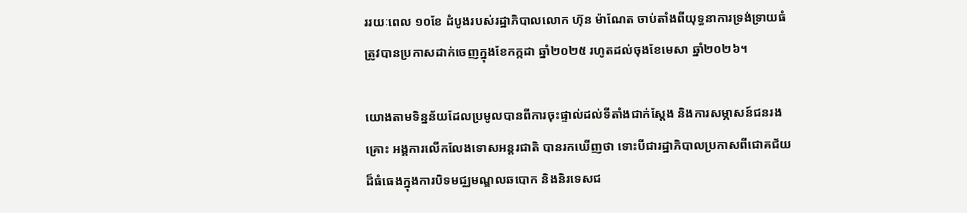ររយៈពេល ១០ខែ ដំបូងរបស់រដ្ឋាភិបាលលោក ហ៊ុន ម៉ាណែត ចាប់តាំងពីយុទ្ធនាការទ្រង់ទ្រាយធំត្រូវបានប្រកាសដាក់ចេញក្នុងខែកក្កដា ឆ្នាំ២០២៥ រហូតដល់ចុងខែមេសា ឆ្នាំ២០២៦។

យោងតាមទិន្នន័យដែលប្រមូលបានពីការចុះផ្ទាល់ដល់ទីតាំងជាក់ស្តែង និងការសម្ភាសន៍ជនរងគ្រោះ អង្គការលើកលែងទោសអន្តរជាតិ បានរកឃើញថា ទោះបីជារដ្ឋាភិបាលប្រកាសពីជោគជ័យដ៏ធំធេងក្នុងការបិទមជ្ឈមណ្ឌលឆបោក និងនិរទេសជ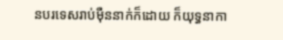នបរទេសរាប់ម៉ឺននាក់ក៏ដោយ ក៏យុទ្ធនាកា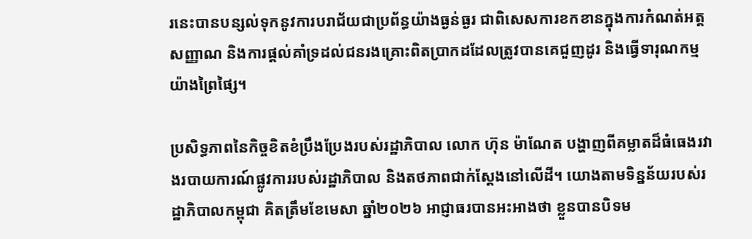រនេះបានបន្សល់ទុកនូវការបរាជ័យជាប្រព័ន្ធយ៉ាងធ្ងន់ធ្ងរ ជាពិសេសការខកខានក្នុងការកំណត់អត្តសញ្ញាណ និងការផ្តល់គាំទ្រដល់ជនរងគ្រោះពិតប្រាកដដែលត្រូវបានគេជួញដូរ និងធ្វើទារុណកម្មយ៉ាងព្រៃផ្សៃ។

ប្រសិទ្ធភាពនៃកិច្ចខិតខំប្រឹងប្រែងរបស់រដ្ឋាភិបាល លោក ហ៊ុន ម៉ាណែត បង្ហាញពីគម្លាតដ៏ធំធេងរវាងរបាយការណ៍ផ្លូវការរបស់រដ្ឋាភិបាល និងតថភាពជាក់ស្តែងនៅលើដី។ យោងតាមទិន្នន័យរបស់រដ្ឋាភិបាលកម្ពុជា គិតត្រឹមខែមេសា ឆ្នាំ២០២៦ អាជ្ញាធរបានអះអាងថា ខ្លួនបានបិទម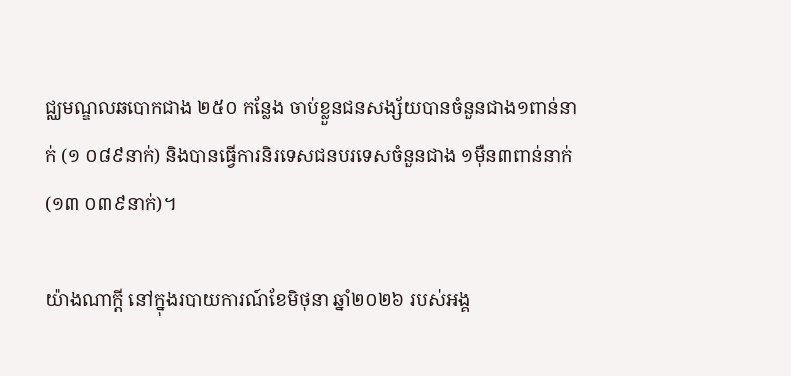ជ្ឈមណ្ឌលឆបោកជាង ២៥០ កន្លែង ចាប់ខ្លួនជនសង្ស័យបានចំនួនជាង១ពាន់នាក់ (១ ០៨៩នាក់) និងបានធ្វើការនិរទេសជនបរទេសចំនួនជាង ១ម៉ឺន៣ពាន់នាក់ (១៣ ០៣៩នាក់)។

យ៉ាងណាក្តី នៅក្នុងរបាយការណ៍ខែមិថុនា ឆ្នាំ២០២៦ របស់អង្គ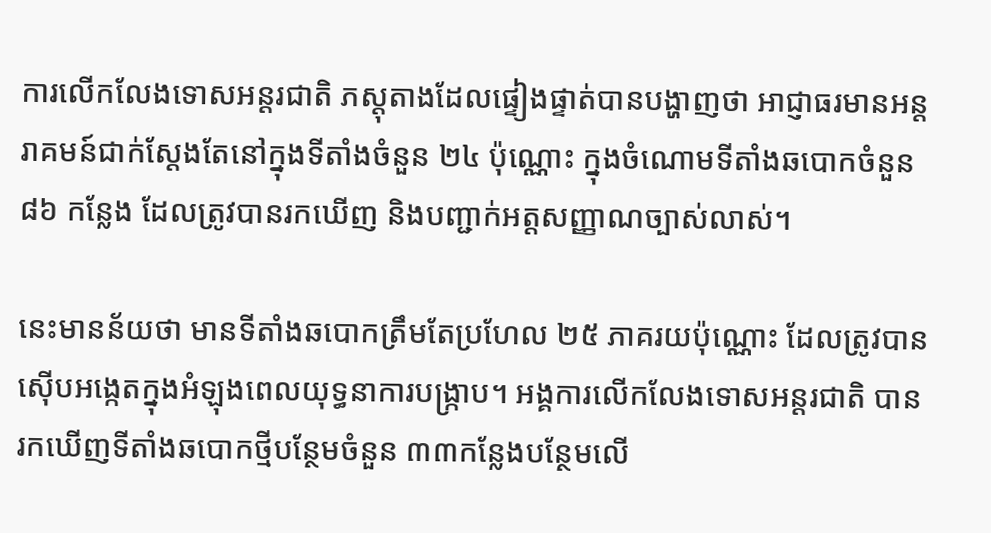ការលើកលែងទោសអន្តរជាតិ ភស្តុតាងដែលផ្ទៀងផ្ទាត់បានបង្ហាញថា អាជ្ញាធរមានអន្តរាគមន៍ជាក់ស្តែងតែនៅក្នុងទីតាំងចំនួន ២៤ ប៉ុណ្ណោះ ក្នុងចំណោមទីតាំងឆបោកចំនួន ៨៦ កន្លែង ដែលត្រូវបានរកឃើញ និងបញ្ជាក់អត្តសញ្ញាណច្បាស់លាស់។

នេះមានន័យថា មានទីតាំងឆបោកត្រឹមតែប្រហែល ២៥ ភាគរយប៉ុណ្ណោះ ដែលត្រូវបានស៊ើបអង្កេតក្នុងអំឡុងពេលយុទ្ធនាការបង្ក្រាប។ អង្គការលើកលែងទោសអន្តរជាតិ បានរកឃើញទីតាំងឆបោកថ្មីបន្ថែមចំនួន ៣៣កន្លែងបន្ថែមលើ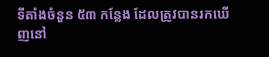ទីតាំងចំនួន ៥៣ កន្លែង ដែលត្រូវបានរកឃើញនៅ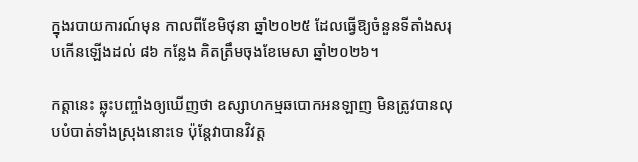ក្នុងរបាយការណ៍មុន កាលពីខែមិថុនា ឆ្នាំ២០២៥ ដែលធ្វើឱ្យចំនួនទីតាំងសរុបកើនឡើងដល់ ៨៦ កន្លែង គិតត្រឹមចុងខែមេសា ឆ្នាំ២០២៦។

កត្តានេះ ឆ្លុះបញ្ចាំងឲ្យឃើញថា ឧស្សាហកម្មឆបោកអនឡាញ មិនត្រូវបានលុបបំបាត់ទាំងស្រុងនោះទេ ប៉ុន្តែវាបានវិវត្ត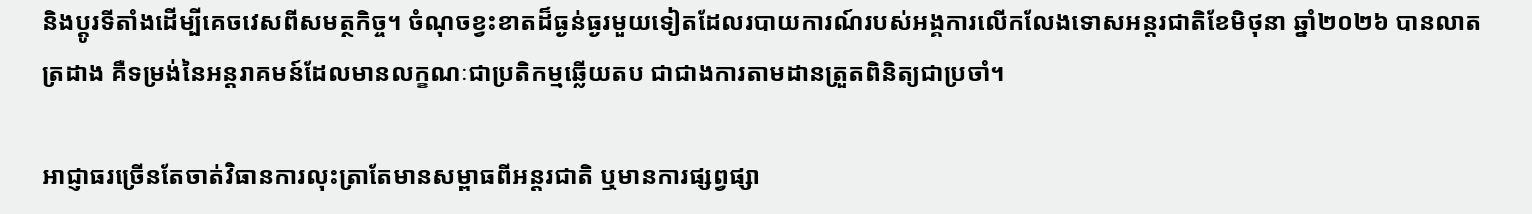និងប្តូរទីតាំងដើម្បីគេចវេសពីសមត្ថកិច្ច។ ចំណុចខ្វះខាតដ៏ធ្ងន់ធ្ងរមួយទៀតដែលរបាយការណ៍របស់អង្គការលើកលែងទោសអន្តរជាតិខែមិថុនា ឆ្នាំ២០២៦ បានលាតត្រដាង គឺទម្រង់នៃអន្តរាគមន៍ដែលមានលក្ខណៈជាប្រតិកម្មឆ្លើយតប ជាជាងការតាមដានត្រួតពិនិត្យជាប្រចាំ។

អាជ្ញាធរច្រើនតែចាត់វិធានការលុះត្រាតែមានសម្ពាធពីអន្តរជាតិ ឬមានការផ្សព្វផ្សា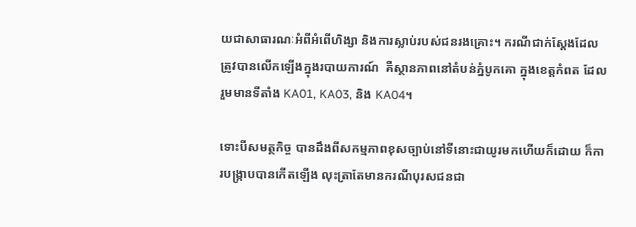យជាសាធារណៈអំពីអំពើហិង្សា និងការស្លាប់របស់ជនរងគ្រោះ។ ករណីជាក់ស្តែងដែលត្រូវបានលើកឡើងក្នុងរបាយការណ៍  គឺស្ថានភាពនៅតំបន់ភ្នំបូកគោ ក្នុងខេត្តកំពត ដែលរួមមានទីតាំង KA01, KA03, និង KA04។

ទោះបីសមត្ថកិច្ច បានដឹងពីសកម្មភាពខុសច្បាប់នៅទីនោះជាយូរមកហើយក៏ដោយ ក៏ការបង្ក្រាបបានកើតឡើង លុះត្រាតែមានករណីបុរសជនជា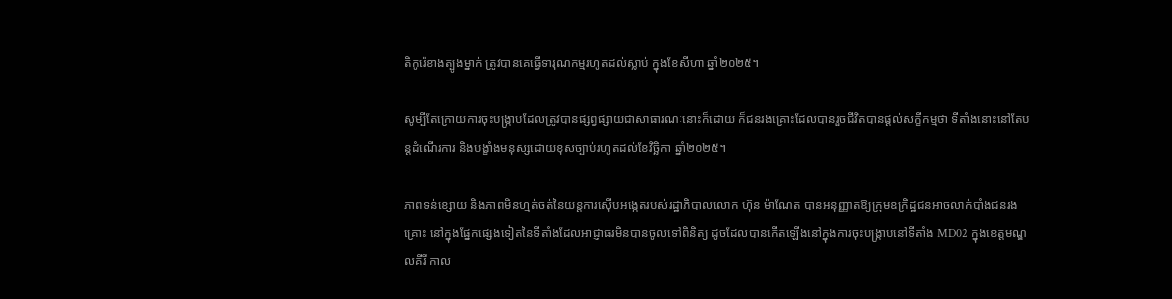តិកូរ៉េខាងត្បូងម្នាក់ ត្រូវបានគេធ្វើទារុណកម្មរហូតដល់ស្លាប់ ក្នុងខែសីហា ឆ្នាំ២០២៥។

សូម្បីតែក្រោយការចុះបង្ក្រាបដែលត្រូវបានផ្សព្វផ្សាយជាសាធារណៈនោះក៏ដោយ ក៏ជនរងគ្រោះដែលបានរួចជីវិតបានផ្តល់សក្ខីកម្មថា ទីតាំងនោះនៅតែបន្តដំណើរការ និងបង្ខាំងមនុស្សដោយខុសច្បាប់រហូតដល់ខែវិច្ឆិកា ឆ្នាំ២០២៥។

ភាពទន់ខ្សោយ និងភាពមិនហ្មត់ចត់នៃយន្តការស៊ើបអង្កេតរបស់រដ្ឋាភិបាលលោក ហ៊ុន ម៉ាណែត បានអនុញ្ញាតឱ្យក្រុមឧក្រិដ្ឋជនអាចលាក់បាំងជនរងគ្រោះ នៅក្នុងផ្នែកផ្សេងទៀតនៃទីតាំងដែលអាជ្ញាធរមិនបានចូលទៅពិនិត្យ ដូចដែលបានកើតឡើងនៅក្នុងការចុះបង្ក្រាបនៅទីតាំង MD02 ក្នុងខេត្តមណ្ឌលគីរី កាល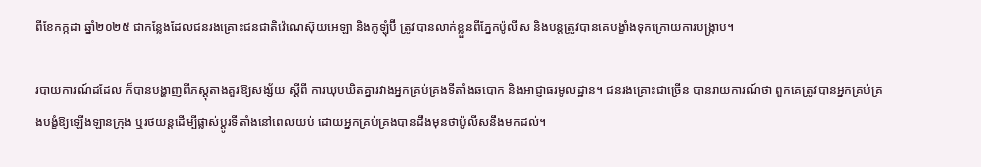ពីខែកក្កដា ឆ្នាំ២០២៥ ជាកន្លែងដែលជនរងគ្រោះជនជាតិវ៉េណេស៊ុយអេឡា និងកូឡុំប៊ី ត្រូវបានលាក់ខ្លួនពីភ្នែកប៉ូលីស និងបន្តត្រូវបានគេបង្ខាំងទុកក្រោយការបង្ក្រាប។

របាយការណ៍ដដែល ក៏បានបង្ហាញពីភស្តុតាងគួរឱ្យសង្ស័យ ស្តីពី ការឃុបឃិតគ្នារវាងអ្នកគ្រប់គ្រងទីតាំងឆបោក និងអាជ្ញាធរមូលដ្ឋាន។ ជនរងគ្រោះជាច្រើន បានរាយការណ៍ថា ពួកគេត្រូវបានអ្នកគ្រប់គ្រងបង្ខំឱ្យឡើងឡានក្រុង ឬរថយន្តដើម្បីផ្លាស់ប្តូរទីតាំងនៅពេលយប់ ដោយអ្នកគ្រប់គ្រងបានដឹងមុនថាប៉ូលីសនឹងមកដល់។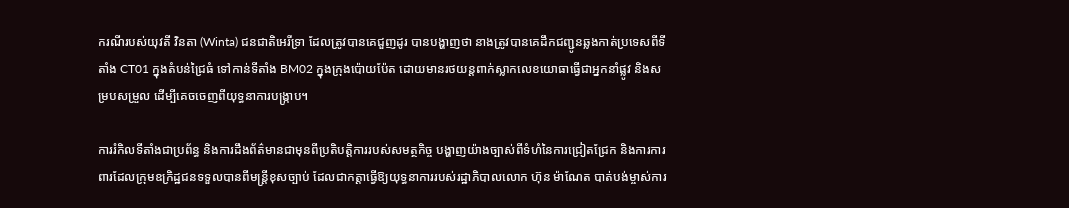ករណីរបស់យុវតី វិនតា (Winta) ជនជាតិអេរីទ្រា ដែលត្រូវបានគេជួញដូរ បានបង្ហាញថា នាងត្រូវបានគេដឹកជញ្ជូនឆ្លងកាត់ប្រទេសពីទីតាំង CT01 ក្នុងតំបន់ជ្រៃធំ ទៅកាន់ទីតាំង BM02 ក្នុងក្រុងប៉ោយប៉ែត ដោយមានរថយន្តពាក់ស្លាកលេខយោធាធ្វើជាអ្នកនាំផ្លូវ និងសម្របសម្រួល ដើម្បីគេចចេញពីយុទ្ធនាការបង្ក្រាប។

ការរំកិលទីតាំងជាប្រព័ន្ធ និងការដឹងព័ត៌មានជាមុនពីប្រតិបត្តិការរបស់សមត្ថកិច្ច បង្ហាញយ៉ាងច្បាស់ពីទំហំនៃការជ្រៀតជ្រែក និងការការពារដែលក្រុមឧក្រិដ្ឋជនទទួលបានពីមន្ត្រីខុសច្បាប់ ដែលជាកត្តាធ្វើឱ្យយុទ្ធនាការរបស់រដ្ឋាភិបាលលោក ហ៊ុន ម៉ាណែត បាត់បង់ម្ចាស់ការ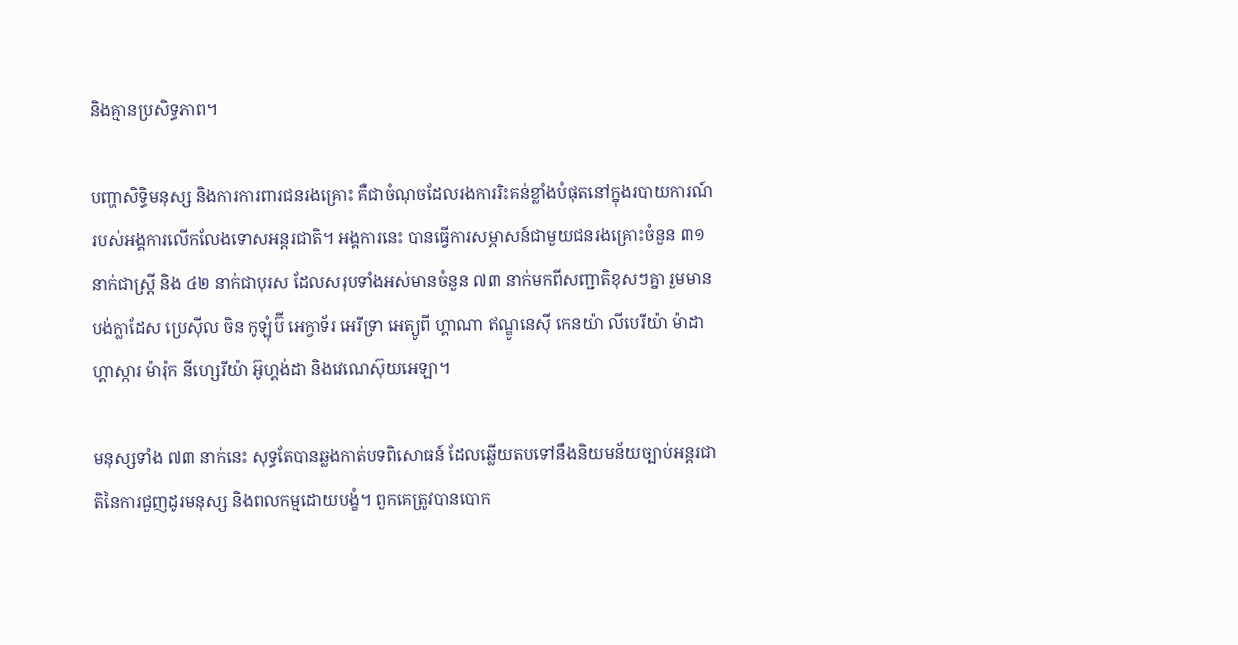និងគ្មានប្រសិទ្ធភាព។

បញ្ហាសិទ្ធិមនុស្ស និងការការពារជនរងគ្រោះ គឺជាចំណុចដែលរងការរិះគន់ខ្លាំងបំផុតនៅក្នុងរបាយការណ៍របស់អង្គការលើកលែងទោសអន្តរជាតិ។ អង្គការនេះ បានធ្វើការសម្ភាសន៍ជាមួយជនរងគ្រោះចំនួន ៣១ នាក់ជាស្ត្រី និង ៤២ នាក់ជាបុរស ដែលសរុបទាំងអស់មានចំនួន ៧៣ នាក់មកពីសញ្ជាតិខុសៗគ្នា រួមមាន បង់ក្លាដែស ប្រេស៊ីល ចិន កូឡុំប៊ី អេក្វាទ័រ អេរីទ្រា អេត្យូពី ហ្គាណា ឥណ្ឌូនេស៊ី កេនយ៉ា លីបេរីយ៉ា ម៉ាដាហ្គាស្ការ ម៉ារ៉ុក នីហ្សេរីយ៉ា អ៊ូហ្គង់ដា និងវេណេស៊ុយអេឡា។

មនុស្សទាំង ៧៣ នាក់នេះ សុទ្ធតែបានឆ្លងកាត់បទពិសោធន៍ ដែលឆ្លើយតបទៅនឹងនិយមន័យច្បាប់អន្តរជាតិនៃការជួញដូរមនុស្ស និងពលកម្មដោយបង្ខំ។ ពួកគេត្រូវបានបោក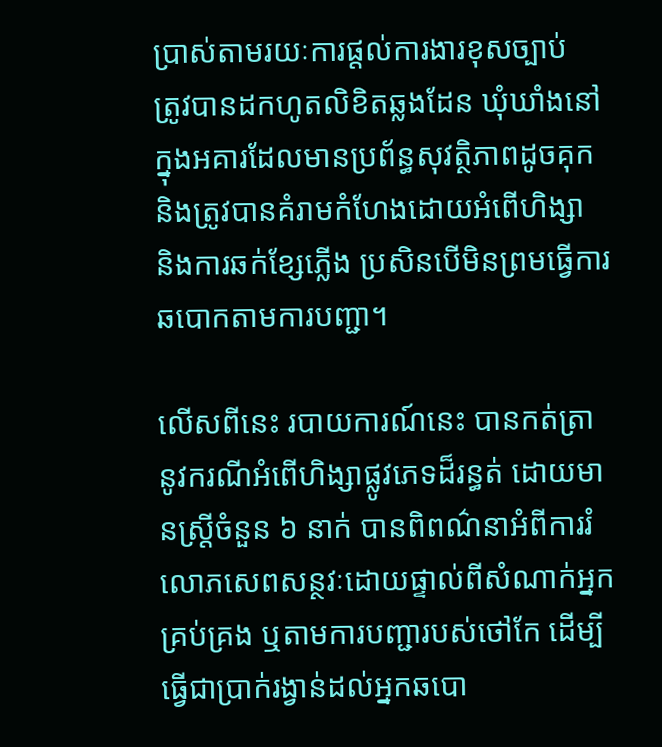ប្រាស់តាមរយៈការផ្តល់ការងារខុសច្បាប់  ត្រូវបានដកហូតលិខិតឆ្លងដែន ឃុំឃាំងនៅក្នុងអគារដែលមានប្រព័ន្ធសុវត្ថិភាពដូចគុក និងត្រូវបានគំរាមកំហែងដោយអំពើហិង្សា និងការឆក់ខ្សែភ្លើង ប្រសិនបើមិនព្រមធ្វើការឆបោកតាមការបញ្ជា។

លើសពីនេះ របាយការណ៍នេះ បានកត់ត្រានូវករណីអំពើហិង្សាផ្លូវភេទដ៏រន្ធត់ ដោយមានស្ត្រីចំនួន ៦ នាក់ បានពិពណ៌នាអំពីការរំលោភសេពសន្ថវៈដោយផ្ទាល់ពីសំណាក់អ្នកគ្រប់គ្រង ឬតាមការបញ្ជារបស់ថៅកែ ដើម្បីធ្វើជាប្រាក់រង្វាន់ដល់អ្នកឆបោ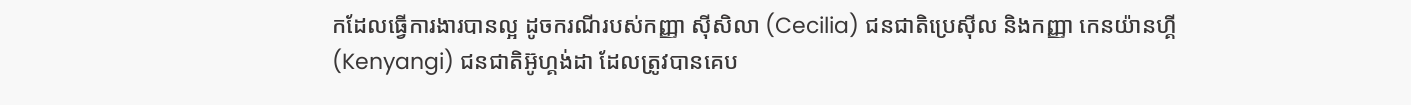កដែលធ្វើការងារបានល្អ ដូចករណីរបស់កញ្ញា ស៊ីសិលា (Cecilia) ជនជាតិប្រេស៊ីល និងកញ្ញា កេនយ៉ានហ្គី (Kenyangi) ជនជាតិអ៊ូហ្គង់ដា ដែលត្រូវបានគេប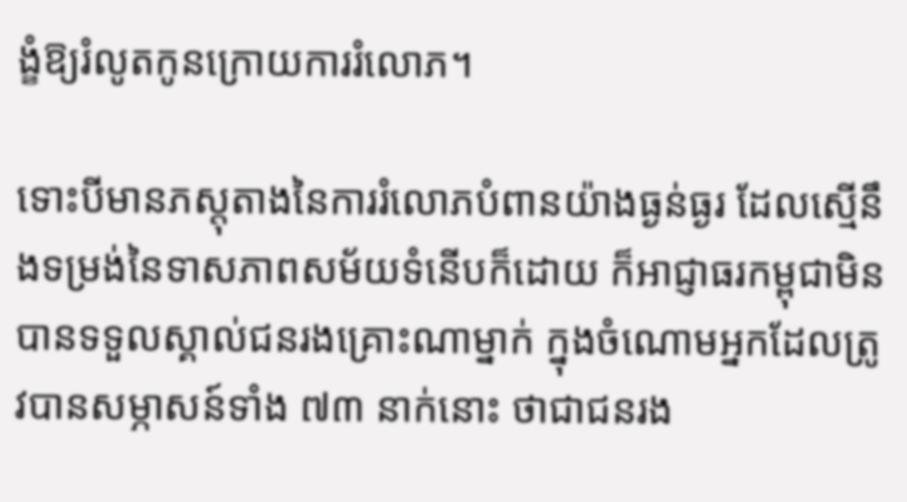ង្ខំឱ្យរំលូតកូនក្រោយការរំលោភ។

ទោះបីមានភស្តុតាងនៃការរំលោភបំពានយ៉ាងធ្ងន់ធ្ងរ ដែលស្មើនឹងទម្រង់នៃទាសភាពសម័យទំនើបក៏ដោយ ក៏អាជ្ញាធរកម្ពុជាមិនបានទទួលស្គាល់ជនរងគ្រោះណាម្នាក់ ក្នុងចំណោមអ្នកដែលត្រូវបានសម្ភាសន៍ទាំង ៧៣ នាក់នោះ ថាជាជនរង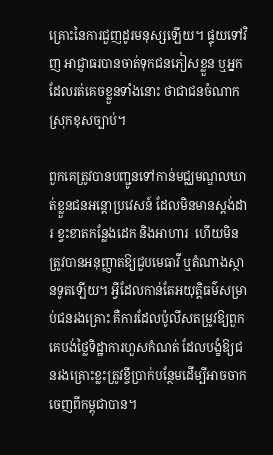គ្រោះនៃការជួញដូរមនុស្សឡើយ។ ផ្ទុយទៅវិញ អាជ្ញាធរបានចាត់ទុកជនភៀសខ្លួន ឬអ្នកដែលរត់គេចខ្លួនទាំងនោះ ថាជាជនចំណាកស្រុកខុសច្បាប់។

ពួកគេត្រូវបានបញ្ជូនទៅកាន់មជ្ឈមណ្ឌលឃាត់ខ្លួនជនអន្តោប្រវេសន៍ ដែលមិនមានស្តង់ដារ ខ្វះខាតកន្លែងដេក និងអាហារ  ហើយមិនត្រូវបានអនុញ្ញាតឱ្យជួបមេធាវី ឬតំណាងស្ថានទូតឡើយ។ អ្វីដែលកាន់តែអយុត្តិធម៌សម្រាប់ជនរងគ្រោះ គឺការដែលប៉ូលីសតម្រូវឱ្យពួកគេបង់ថ្លៃទិដ្ឋាការហួសកំណត់ ដែលបង្ខំឱ្យជនរងគ្រោះខ្លះត្រូវខ្ចីប្រាក់បន្ថែមដើម្បីអាចចាកចេញពីកម្ពុជាបាន។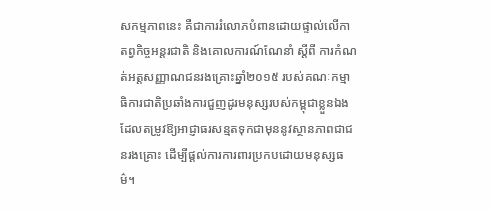សកម្មភាពនេះ គឺជាការរំលោភបំពានដោយផ្ទាល់លើកាតព្វកិច្ចអន្តរជាតិ និងគោលការណ៍ណែនាំ ស្តីពី ការកំណត់អត្តសញ្ញាណជនរងគ្រោះឆ្នាំ២០១៥ របស់គណៈកម្មាធិការជាតិប្រឆាំងការជួញដូរមនុស្សរបស់កម្ពុជាខ្លួនឯង ដែលតម្រូវឱ្យអាជ្ញាធរសន្មតទុកជាមុននូវស្ថានភាពជាជនរងគ្រោះ ដើម្បីផ្តល់ការការពារប្រកបដោយមនុស្សធម៌។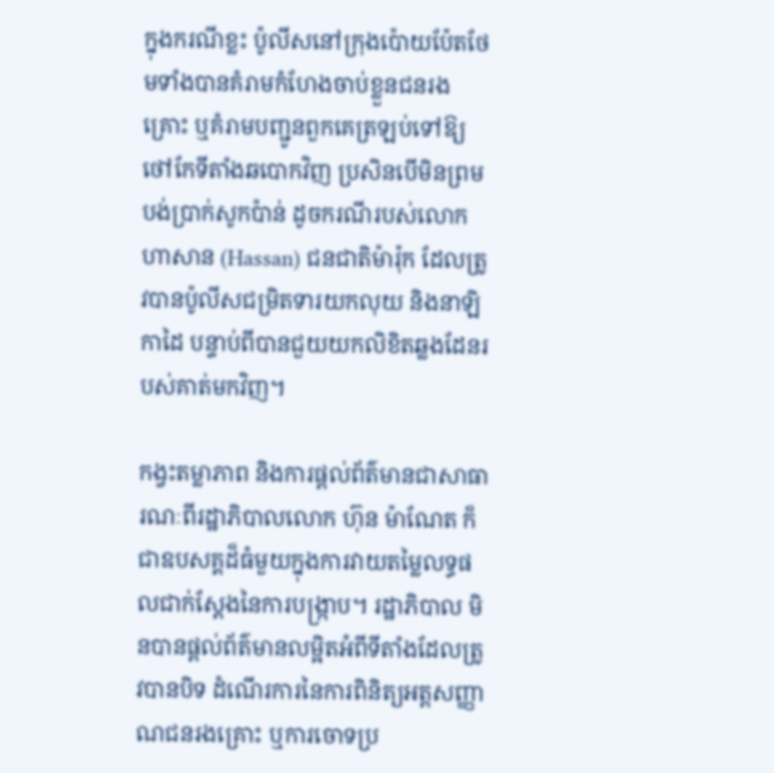ក្នុងករណីខ្លះ ប៉ូលីសនៅក្រុងប៉ោយប៉ែតថែមទាំងបានគំរាមកំហែងចាប់ខ្លួនជនរងគ្រោះ ឬគំរាមបញ្ជូនពួកគេត្រឡប់ទៅឱ្យថៅកែទីតាំងឆបោកវិញ ប្រសិនបើមិនព្រមបង់ប្រាក់សូកប៉ាន់ ដូចករណីរបស់លោក ហាសាន (Hassan) ជនជាតិម៉ារ៉ុក ដែលត្រូវបានប៉ូលីសជម្រិតទារយកលុយ និងនាឡិកាដៃ បន្ទាប់ពីបានជួយយកលិខិតឆ្លងដែនរបស់គាត់មកវិញ។

កង្វះតម្លាភាព និងការផ្តល់ព័ត៌មានជាសាធារណៈពីរដ្ឋាភិបាលលោក ហ៊ុន ម៉ាណែត ក៏ជាឧបសគ្គដ៏ធំមួយក្នុងការវាយតម្លៃលទ្ធផលជាក់ស្តែងនៃការបង្ក្រាប។ រដ្ឋាភិបាល មិនបានផ្តល់ព័ត៌មានលម្អិតអំពីទីតាំងដែលត្រូវបានបិទ ដំណើរការនៃការពិនិត្យអត្តសញ្ញាណជនរងគ្រោះ ឬការចោទប្រ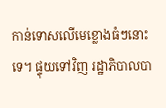កាន់ទោសលើមេខ្លោងធំៗនោះទេ។ ផ្ទុយទៅវិញ រដ្ឋាភិបាលបា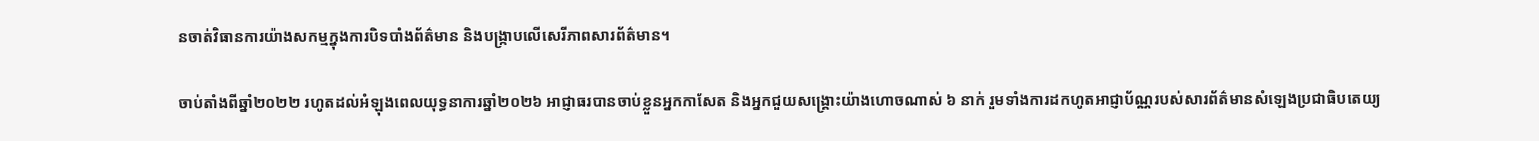នចាត់វិធានការយ៉ាងសកម្មក្នុងការបិទបាំងព័ត៌មាន និងបង្ក្រាបលើសេរីភាពសារព័ត៌មាន។

ចាប់តាំងពីឆ្នាំ២០២២ រហូតដល់អំឡុងពេលយុទ្ធនាការឆ្នាំ២០២៦ អាជ្ញាធរបានចាប់ខ្លួនអ្នកកាសែត និងអ្នកជួយសង្គ្រោះយ៉ាងហោចណាស់ ៦ នាក់ រួមទាំងការដកហូតអាជ្ញាប័ណ្ណរបស់សារព័ត៌មានសំឡេងប្រជាធិបតេយ្យ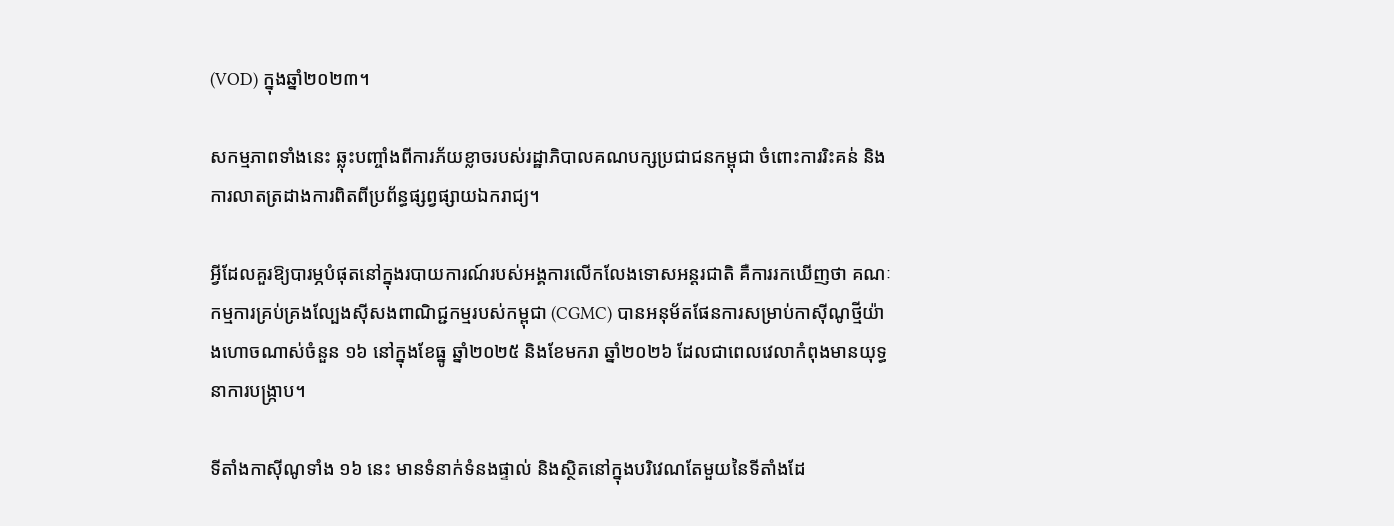(VOD) ក្នុងឆ្នាំ២០២៣។

សកម្មភាពទាំងនេះ ឆ្លុះបញ្ចាំងពីការភ័យខ្លាចរបស់រដ្ឋាភិបាលគណបក្សប្រជាជនកម្ពុជា ចំពោះការរិះគន់ និងការលាតត្រដាងការពិតពីប្រព័ន្ធផ្សព្វផ្សាយឯករាជ្យ។

អ្វីដែលគួរឱ្យបារម្ភបំផុតនៅក្នុងរបាយការណ៍របស់អង្គការលើកលែងទោសអន្តរជាតិ គឺការរកឃើញថា គណៈកម្មការគ្រប់គ្រងល្បែងស៊ីសងពាណិជ្ជកម្មរបស់កម្ពុជា (CGMC) បានអនុម័តផែនការសម្រាប់កាស៊ីណូថ្មីយ៉ាងហោចណាស់ចំនួន ១៦ នៅក្នុងខែធ្នូ ឆ្នាំ២០២៥ និងខែមករា ឆ្នាំ២០២៦ ដែលជាពេលវេលាកំពុងមានយុទ្ធនាការបង្ក្រាប។

ទីតាំងកាស៊ីណូទាំង ១៦ នេះ មានទំនាក់ទំនងផ្ទាល់ និងស្ថិតនៅក្នុងបរិវេណតែមួយនៃទីតាំងដែ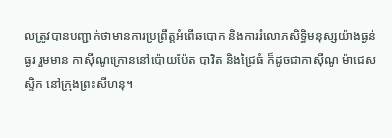លត្រូវបានបញ្ជាក់ថាមានការប្រព្រឹត្តអំពើឆបោក និងការរំលោភសិទ្ធិមនុស្សយ៉ាងធ្ងន់ធ្ងរ រួមមាន កាស៊ីណូក្រោននៅប៉ោយប៉ែត បាវិត និងជ្រៃធំ ក៏ដូចជាកាស៊ីណូ ម៉ាជេសស្ទិក នៅក្រុងព្រះសីហនុ។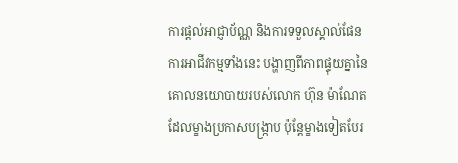ការផ្តល់អាជ្ញាប័ណ្ណ និងការទទួលស្គាល់ផែនការអាជីវកម្មទាំងនេះ បង្ហាញពីភាពផ្ទុយគ្នានៃគោលនយោបាយរបស់លោក ហ៊ុន ម៉ាណែត ដែលម្ខាងប្រកាសបង្ក្រាប ប៉ុន្តែម្ខាងទៀតបែរ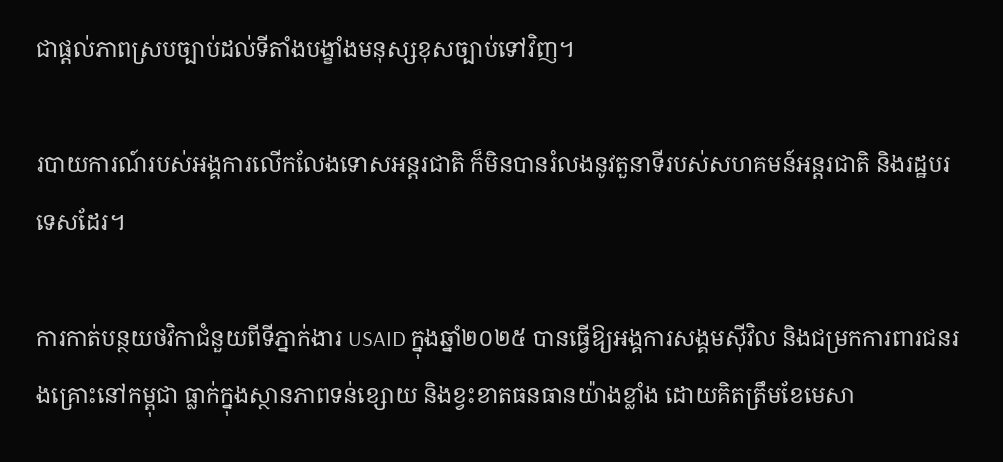ជាផ្តល់ភាពស្របច្បាប់ដល់ទីតាំងបង្ខាំងមនុស្សខុសច្បាប់ទៅវិញ។

របាយការណ៍របស់អង្គការលើកលែងទោសអន្តរជាតិ ក៏មិនបានរំលងនូវតួនាទីរបស់សហគមន៍អន្តរជាតិ និងរដ្ឋបរទេសដែរ។

ការកាត់បន្ថយថវិកាជំនួយពីទីភ្នាក់ងារ USAID ក្នុងឆ្នាំ២០២៥ បានធ្វើឱ្យអង្គការសង្គមស៊ីវិល និងជម្រកការពារជនរងគ្រោះនៅកម្ពុជា ធ្លាក់ក្នុងស្ថានភាពទន់ខ្សោយ និងខ្វះខាតធនធានយ៉ាងខ្លាំង ដោយគិតត្រឹមខែមេសា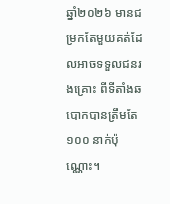ឆ្នាំ២០២៦ មានជម្រកតែមួយគត់ដែលអាចទទួលជនរងគ្រោះ ពីទីតាំងឆបោកបានត្រឹមតែ ១០០ នាក់ប៉ុណ្ណោះ។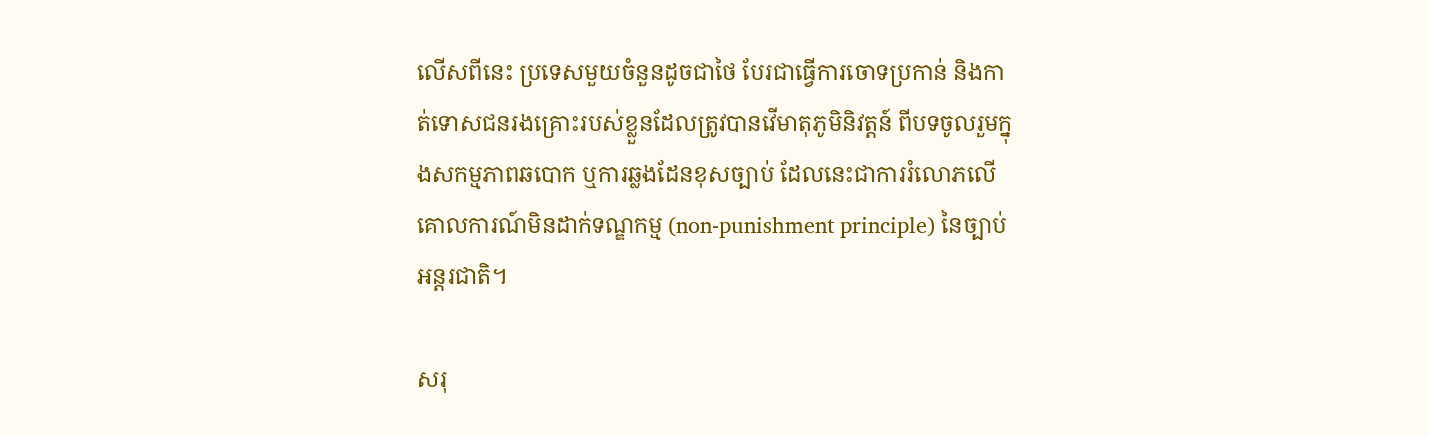លើសពីនេះ ប្រទេសមួយចំនួនដូចជាថៃ បែរជាធ្វើការចោទប្រកាន់ និងកាត់ទោសជនរងគ្រោះរបស់ខ្លួនដែលត្រូវបានវើមាតុភូមិនិវត្តន៍ ពីបទចូលរួមក្នុងសកម្មភាពឆបោក ឬការឆ្លងដែនខុសច្បាប់ ដែលនេះជាការរំលោភលើគោលការណ៍មិនដាក់ទណ្ឌកម្ម (non-punishment principle) នៃច្បាប់អន្តរជាតិ។

សរុ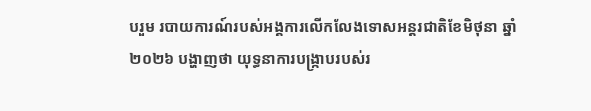បរួម របាយការណ៍របស់អង្គការលើកលែងទោសអន្តរជាតិខែមិថុនា ឆ្នាំ២០២៦ បង្ហាញថា យុទ្ធនាការបង្ក្រាបរបស់រ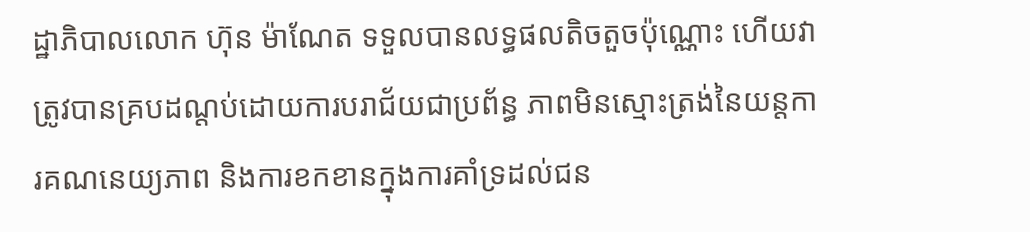ដ្ឋាភិបាលលោក ហ៊ុន ម៉ាណែត ទទួលបានលទ្ធផលតិចតួចប៉ុណ្ណោះ ហើយវាត្រូវបានគ្របដណ្តប់ដោយការបរាជ័យជាប្រព័ន្ធ ភាពមិនស្មោះត្រង់នៃយន្តការគណនេយ្យភាព និងការខកខានក្នុងការគាំទ្រដល់ជន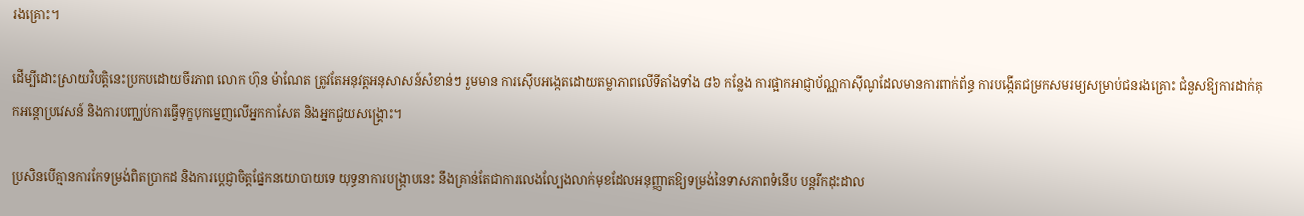រងគ្រោះ។

ដើម្បីដោះស្រាយវិបត្តិនេះប្រកបដោយចីរភាព លោក ហ៊ុន ម៉ាណែត ត្រូវតែអនុវត្តអនុសាសន៍សំខាន់ៗ រួមមាន ការស៊ើបអង្កេតដោយតម្លាភាពលើទីតាំងទាំង ៨៦ កន្លែង ការផ្អាកអាជ្ញាប័ណ្ណកាស៊ីណូដែលមានការពាក់ព័ន្ធ ការបង្កើតជម្រកសមរម្យសម្រាប់ជនរងគ្រោះ ជំនួសឱ្យការដាក់គុកអន្តោប្រវេសន៍ និងការបញ្ឈប់ការធ្វើទុក្ខបុកម្នេញលើអ្នកកាសែត និងអ្នកជួយសង្គ្រោះ។

ប្រសិនបើគ្មានការកែទម្រង់ពិតប្រាកដ និងការប្តេជ្ញាចិត្តផ្នែកនយោបាយទេ យុទ្ធនាការបង្ក្រាបនេះ នឹងគ្រាន់តែជាការលេងល្បែងលាក់មុខដែលអនុញ្ញាតឱ្យទម្រង់នៃទាសភាពទំនើប បន្តរីកដុះដាល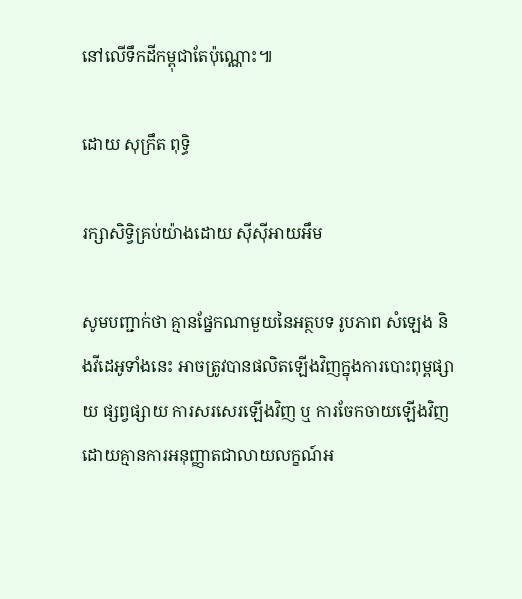នៅលើទឹកដីកម្ពុជាតែប៉ុណ្ណោះ៕

ដោយ សុក្រឹត ពុទ្ធិ

រក្សាសិទ្វិគ្រប់យ៉ាងដោយ ស៊ីស៊ីអាយអឹម

សូមបញ្ជាក់ថា គ្មានផ្នែកណាមួយនៃអត្ថបទ រូបភាព សំឡេង និងវីដេអូទាំងនេះ អាចត្រូវបានផលិតឡើងវិញក្នុងការបោះពុម្ពផ្សាយ ផ្សព្វផ្សាយ ការសរសេរឡើងវិញ ឬ ការចែកចាយឡើងវិញ ដោយគ្មានការអនុញ្ញាតជាលាយលក្ខណ៍អ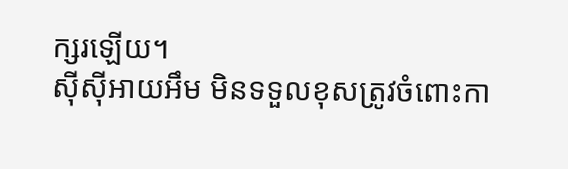ក្សរឡើយ។
ស៊ីស៊ីអាយអឹម មិនទទួលខុសត្រូវចំពោះកា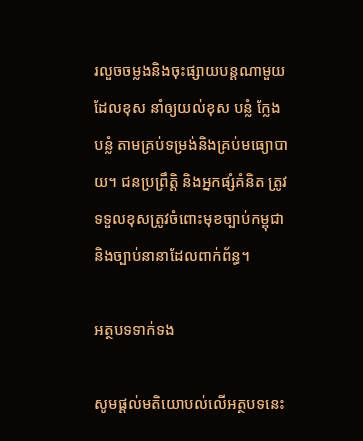រលួចចម្លងនិងចុះផ្សាយបន្តណាមួយ ដែលខុស នាំឲ្យយល់ខុស បន្លំ ក្លែងបន្លំ តាមគ្រប់ទម្រង់និងគ្រប់មធ្យោបាយ។ ជនប្រព្រឹត្តិ និងអ្នកផ្សំគំនិត ត្រូវទទួលខុសត្រូវចំពោះមុខច្បាប់កម្ពុជា និងច្បាប់នានាដែលពាក់ព័ន្ធ។

អត្ថបទទាក់ទង

សូមផ្ដល់មតិយោបល់លើអត្ថបទនេះ